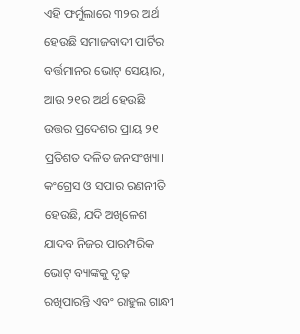ଏହି ଫର୍ମୁଲାରେ ୩୨ର ଅର୍ଥ ହେଉଛି ସମାଜବାଦୀ ପାର୍ଟିର ବର୍ତ୍ତମାନର ଭୋଟ୍ ସେୟାର, ଆଉ ୨୧ର ଅର୍ଥ ହେଉଛି ଉତ୍ତର ପ୍ରଦେଶର ପ୍ରାୟ ୨୧ ପ୍ରତିଶତ ଦଳିତ ଜନସଂଖ୍ୟା। କଂଗ୍ରେସ ଓ ସପାର ରଣନୀତି ହେଉଛି, ଯଦି ଅଖିଳେଶ ଯାଦବ ନିଜର ପାରମ୍ପରିକ ଭୋଟ୍ ବ୍ୟାଙ୍କକୁ ଦୃଢ଼ ରଖିପାରନ୍ତି ଏବଂ ରାହୁଲ ଗାନ୍ଧୀ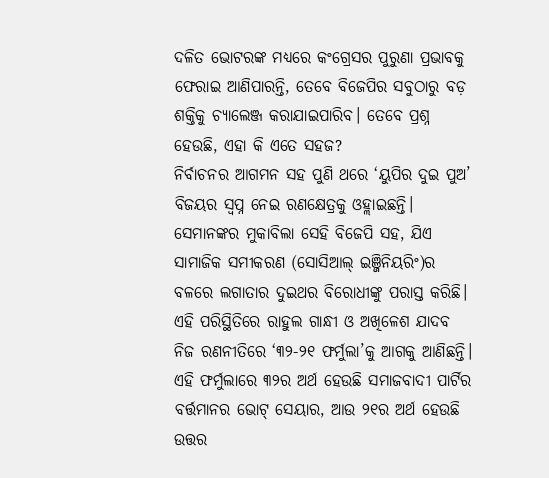ଦଳିତ ଭୋଟରଙ୍କ ମଧ୍ୟରେ କଂଗ୍ରେସର ପୁରୁଣା ପ୍ରଭାବକୁ ଫେରାଇ ଆଣିପାରନ୍ତି, ତେବେ ବିଜେପିର ସବୁଠାରୁ ବଡ଼ ଶକ୍ତିକୁ ଚ୍ୟାଲେଞ୍ଜ କରାଯାଇପାରିବ। ତେବେ ପ୍ରଶ୍ନ ହେଉଛି, ଏହା କି ଏତେ ସହଜ?
ନିର୍ବାଚନର ଆଗମନ ସହ ପୁଣି ଥରେ ‘ୟୁପିର ଦୁଇ ପୁଅ’ ବିଜୟର ସ୍ୱପ୍ନ ନେଇ ରଣକ୍ଷେତ୍ରକୁ ଓହ୍ଲାଇଛନ୍ତି। ସେମାନଙ୍କର ମୁକାବିଲା ସେହି ବିଜେପି ସହ, ଯିଏ ସାମାଜିକ ସମୀକରଣ (ସୋସିଆଲ୍ ଇଞ୍ଜିନିୟରିଂ)ର ବଳରେ ଲଗାତାର ଦୁଇଥର ବିରୋଧୀଙ୍କୁ ପରାସ୍ତ କରିଛି। ଏହି ପରିସ୍ଥିତିରେ ରାହୁଲ ଗାନ୍ଧୀ ଓ ଅଖିଳେଶ ଯାଦବ ନିଜ ରଣନୀତିରେ ‘୩୨-୨୧ ଫର୍ମୁଲା’କୁ ଆଗକୁ ଆଣିଛନ୍ତି।
ଏହି ଫର୍ମୁଲାରେ ୩୨ର ଅର୍ଥ ହେଉଛି ସମାଜବାଦୀ ପାର୍ଟିର ବର୍ତ୍ତମାନର ଭୋଟ୍ ସେୟାର, ଆଉ ୨୧ର ଅର୍ଥ ହେଉଛି ଉତ୍ତର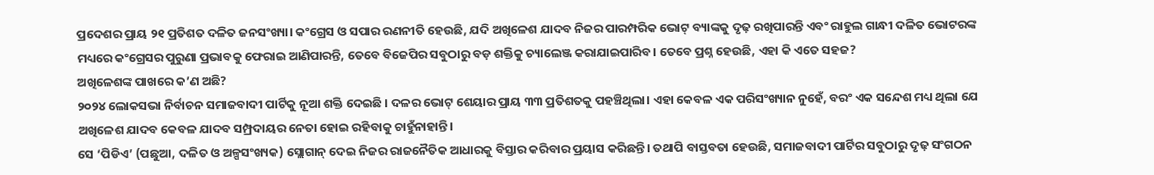ପ୍ରଦେଶର ପ୍ରାୟ ୨୧ ପ୍ରତିଶତ ଦଳିତ ଜନସଂଖ୍ୟା। କଂଗ୍ରେସ ଓ ସପାର ରଣନୀତି ହେଉଛି, ଯଦି ଅଖିଳେଶ ଯାଦବ ନିଜର ପାରମ୍ପରିକ ଭୋଟ୍ ବ୍ୟାଙ୍କକୁ ଦୃଢ଼ ରଖିପାରନ୍ତି ଏବଂ ରାହୁଲ ଗାନ୍ଧୀ ଦଳିତ ଭୋଟରଙ୍କ ମଧ୍ୟରେ କଂଗ୍ରେସର ପୁରୁଣା ପ୍ରଭାବକୁ ଫେରାଇ ଆଣିପାରନ୍ତି, ତେବେ ବିଜେପିର ସବୁଠାରୁ ବଡ଼ ଶକ୍ତିକୁ ଚ୍ୟାଲେଞ୍ଜ କରାଯାଇପାରିବ। ତେବେ ପ୍ରଶ୍ନ ହେଉଛି, ଏହା କି ଏତେ ସହଜ?
ଅଖିଳେଶଙ୍କ ପାଖରେ କ’ଣ ଅଛି?
୨୦୨୪ ଲୋକସଭା ନିର୍ବାଚନ ସମାଜବାଦୀ ପାର୍ଟିକୁ ନୂଆ ଶକ୍ତି ଦେଇଛି । ଦଳର ଭୋଟ୍ ଶେୟାର ପ୍ରାୟ ୩୩ ପ୍ରତିଶତକୁ ପହଞ୍ଚିଥିଲା। ଏହା କେବଳ ଏକ ପରିସଂଖ୍ୟାନ ନୁହେଁ, ବରଂ ଏକ ସନ୍ଦେଶ ମଧ୍ୟ ଥିଲା ଯେ ଅଖିଳେଶ ଯାଦବ କେବଳ ଯାଦବ ସମ୍ପ୍ରଦାୟର ନେତା ହୋଇ ରହିବାକୁ ଚାହୁଁନାହାନ୍ତି।
ସେ ‘ପିଡିଏ’ (ପଛୁଆ, ଦଳିତ ଓ ଅଳ୍ପସଂଖ୍ୟକ) ସ୍ଲୋଗାନ୍ ଦେଇ ନିଜର ରାଜନୈତିକ ଆଧାରକୁ ବିସ୍ତାର କରିବାର ପ୍ରୟାସ କରିଛନ୍ତି। ତଥାପି ବାସ୍ତବତା ହେଉଛି, ସମାଜବାଦୀ ପାର୍ଟିର ସବୁଠାରୁ ଦୃଢ଼ ସଂଗଠନ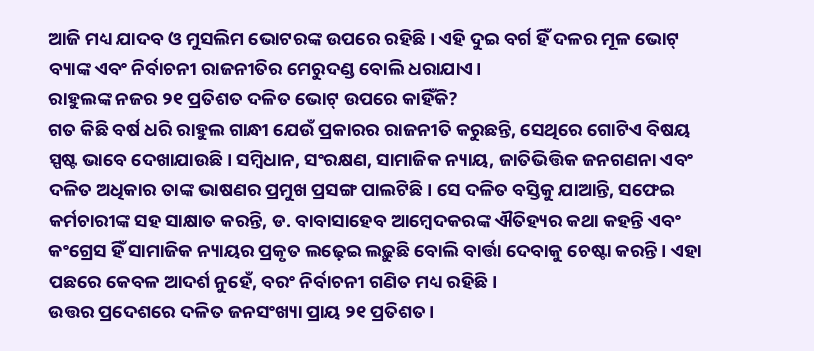ଆଜି ମଧ୍ୟ ଯାଦବ ଓ ମୁସଲିମ ଭୋଟରଙ୍କ ଉପରେ ରହିଛି। ଏହି ଦୁଇ ବର୍ଗ ହିଁ ଦଳର ମୂଳ ଭୋଟ୍ ବ୍ୟାଙ୍କ ଏବଂ ନିର୍ବାଚନୀ ରାଜନୀତିର ମେରୁଦଣ୍ଡ ବୋଲି ଧରାଯାଏ।
ରାହୁଲଙ୍କ ନଜର ୨୧ ପ୍ରତିଶତ ଦଳିତ ଭୋଟ୍ ଉପରେ କାହିଁକି?
ଗତ କିଛି ବର୍ଷ ଧରି ରାହୁଲ ଗାନ୍ଧୀ ଯେଉଁ ପ୍ରକାରର ରାଜନୀତି କରୁଛନ୍ତି, ସେଥିରେ ଗୋଟିଏ ବିଷୟ ସ୍ପଷ୍ଟ ଭାବେ ଦେଖାଯାଉଛି। ସମ୍ବିଧାନ, ସଂରକ୍ଷଣ, ସାମାଜିକ ନ୍ୟାୟ, ଜାତିଭିତ୍ତିକ ଜନଗଣନା ଏବଂ ଦଳିତ ଅଧିକାର ତାଙ୍କ ଭାଷଣର ପ୍ରମୁଖ ପ୍ରସଙ୍ଗ ପାଲଟିଛି। ସେ ଦଳିତ ବସ୍ତିକୁ ଯାଆନ୍ତି, ସଫେଇ କର୍ମଚାରୀଙ୍କ ସହ ସାକ୍ଷାତ କରନ୍ତି, ଡ. ବାବାସାହେବ ଆମ୍ବେଦକରଙ୍କ ଐତିହ୍ୟର କଥା କହନ୍ତି ଏବଂ କଂଗ୍ରେସ ହିଁ ସାମାଜିକ ନ୍ୟାୟର ପ୍ରକୃତ ଲଢ଼େଇ ଲଢ଼ୁଛି ବୋଲି ବାର୍ତ୍ତା ଦେବାକୁ ଚେଷ୍ଟା କରନ୍ତି। ଏହା ପଛରେ କେବଳ ଆଦର୍ଶ ନୁହେଁ, ବରଂ ନିର୍ବାଚନୀ ଗଣିତ ମଧ୍ୟ ରହିଛି।
ଉତ୍ତର ପ୍ରଦେଶରେ ଦଳିତ ଜନସଂଖ୍ୟା ପ୍ରାୟ ୨୧ ପ୍ରତିଶତ।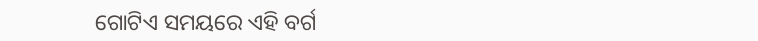ଗୋଟିଏ ସମୟରେ ଏହି ବର୍ଗ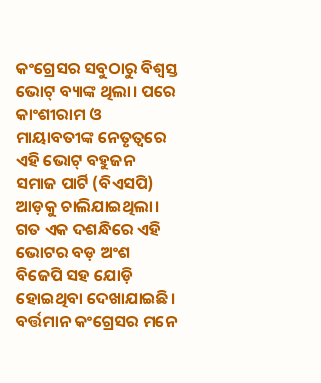କଂଗ୍ରେସର ସବୁଠାରୁ ବିଶ୍ୱସ୍ତ ଭୋଟ୍ ବ୍ୟାଙ୍କ ଥିଲା। ପରେ କାଂଶୀରାମ ଓ ମାୟାବତୀଙ୍କ ନେତୃତ୍ୱରେ ଏହି ଭୋଟ୍ ବହୁଜନ ସମାଜ ପାର୍ଟି (ବିଏସପି) ଆଡ଼କୁ ଚାଲିଯାଇଥିଲା। ଗତ ଏକ ଦଶନ୍ଧିରେ ଏହି ଭୋଟର ବଡ଼ ଅଂଶ ବିଜେପି ସହ ଯୋଡ଼ି ହୋଇଥିବା ଦେଖାଯାଇଛି। ବର୍ତ୍ତମାନ କଂଗ୍ରେସର ମନେ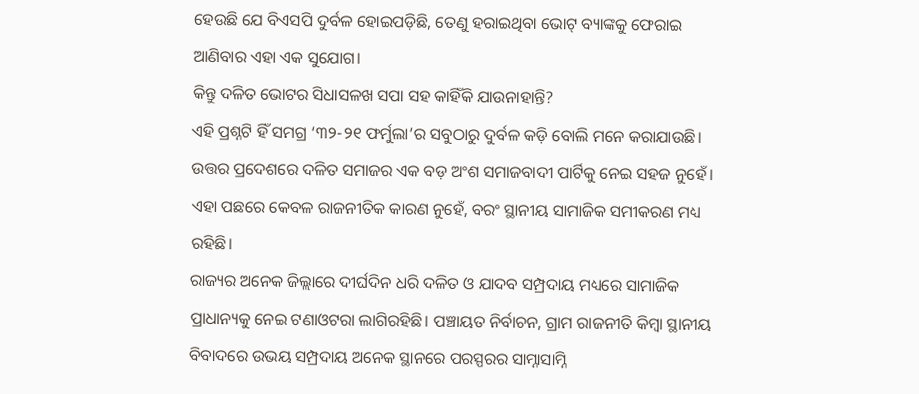ହେଉଛି ଯେ ବିଏସପି ଦୁର୍ବଳ ହୋଇପଡ଼ିଛି, ତେଣୁ ହରାଇଥିବା ଭୋଟ୍ ବ୍ୟାଙ୍କକୁ ଫେରାଇ ଆଣିବାର ଏହା ଏକ ସୁଯୋଗ।
କିନ୍ତୁ ଦଳିତ ଭୋଟର ସିଧାସଳଖ ସପା ସହ କାହିଁକି ଯାଉନାହାନ୍ତି?
ଏହି ପ୍ରଶ୍ନଟି ହିଁ ସମଗ୍ର ‘୩୨-୨୧ ଫର୍ମୁଲା’ର ସବୁଠାରୁ ଦୁର୍ବଳ କଡ଼ି ବୋଲି ମନେ କରାଯାଉଛି। ଉତ୍ତର ପ୍ରଦେଶରେ ଦଳିତ ସମାଜର ଏକ ବଡ଼ ଅଂଶ ସମାଜବାଦୀ ପାର୍ଟିକୁ ନେଇ ସହଜ ନୁହେଁ। ଏହା ପଛରେ କେବଳ ରାଜନୀତିକ କାରଣ ନୁହେଁ, ବରଂ ସ୍ଥାନୀୟ ସାମାଜିକ ସମୀକରଣ ମଧ୍ୟ ରହିଛି।
ରାଜ୍ୟର ଅନେକ ଜିଲ୍ଲାରେ ଦୀର୍ଘଦିନ ଧରି ଦଳିତ ଓ ଯାଦବ ସମ୍ପ୍ରଦାୟ ମଧ୍ୟରେ ସାମାଜିକ ପ୍ରାଧାନ୍ୟକୁ ନେଇ ଟଣାଓଟରା ଲାଗିରହିଛି। ପଞ୍ଚାୟତ ନିର୍ବାଚନ, ଗ୍ରାମ ରାଜନୀତି କିମ୍ବା ସ୍ଥାନୀୟ ବିବାଦରେ ଉଭୟ ସମ୍ପ୍ରଦାୟ ଅନେକ ସ୍ଥାନରେ ପରସ୍ପରର ସାମ୍ନାସାମ୍ନି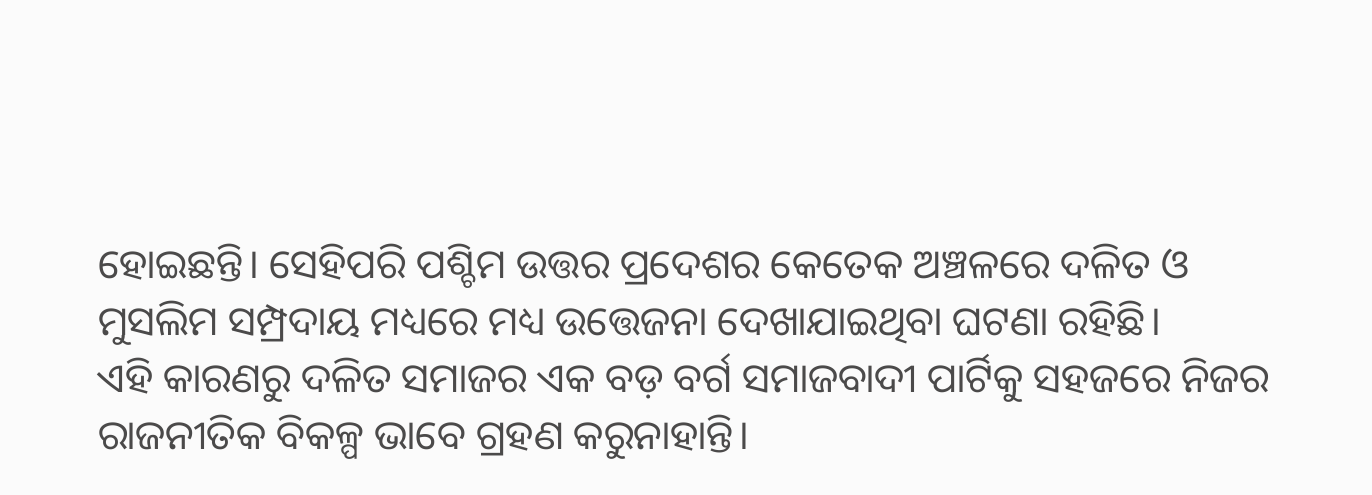ହୋଇଛନ୍ତି। ସେହିପରି ପଶ୍ଚିମ ଉତ୍ତର ପ୍ରଦେଶର କେତେକ ଅଞ୍ଚଳରେ ଦଳିତ ଓ ମୁସଲିମ ସମ୍ପ୍ରଦାୟ ମଧ୍ୟରେ ମଧ୍ୟ ଉତ୍ତେଜନା ଦେଖାଯାଇଥିବା ଘଟଣା ରହିଛି।
ଏହି କାରଣରୁ ଦଳିତ ସମାଜର ଏକ ବଡ଼ ବର୍ଗ ସମାଜବାଦୀ ପାର୍ଟିକୁ ସହଜରେ ନିଜର ରାଜନୀତିକ ବିକଳ୍ପ ଭାବେ ଗ୍ରହଣ କରୁନାହାନ୍ତି।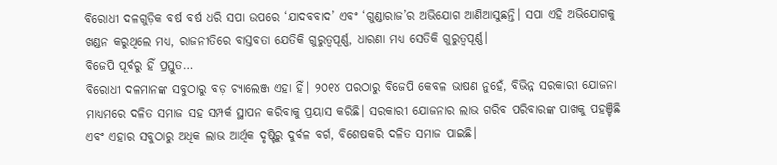ବିରୋଧୀ ଦଳଗୁଡ଼ିକ ବର୍ଷ ବର୍ଷ ଧରି ସପା ଉପରେ ‘ଯାଦବବାଦ’ ଏବଂ ‘ଗୁଣ୍ଡାରାଜ’ର ଅଭିଯୋଗ ଆଣିଆସୁଛନ୍ତି। ସପା ଏହି ଅଭିଯୋଗକୁ ଖଣ୍ଡନ କରୁଥିଲେ ମଧ୍ୟ, ରାଜନୀତିରେ ବାସ୍ତବତା ଯେତିକି ଗୁରୁତ୍ୱପୂର୍ଣ୍ଣ, ଧାରଣା ମଧ୍ୟ ସେତିକି ଗୁରୁତ୍ୱପୂର୍ଣ୍ଣ।
ବିଜେପି ପୂର୍ବରୁ ହିଁ ପ୍ରସ୍ତୁତ…
ବିରୋଧୀ ଦଳମାନଙ୍କ ସବୁଠାରୁ ବଡ଼ ଚ୍ୟାଲେଞ୍ଜ ଏହା ହିଁ। ୨୦୧୪ ପରଠାରୁ ବିଜେପି କେବଳ ଭାଷଣ ନୁହେଁ, ବିଭିନ୍ନ ସରକାରୀ ଯୋଜନା ମାଧ୍ୟମରେ ଦଳିତ ସମାଜ ସହ ସମ୍ପର୍କ ସ୍ଥାପନ କରିବାକୁ ପ୍ରୟାସ କରିଛି। ସରକାରୀ ଯୋଜନାର ଲାଭ ଗରିବ ପରିବାରଙ୍କ ପାଖକୁ ପହଞ୍ଚିଛି ଏବଂ ଏହାର ସବୁଠାରୁ ଅଧିକ ଲାଭ ଆର୍ଥିକ ଦୃଷ୍ଟିରୁ ଦୁର୍ବଳ ବର୍ଗ, ବିଶେଷକରି ଦଳିତ ସମାଜ ପାଇଛି।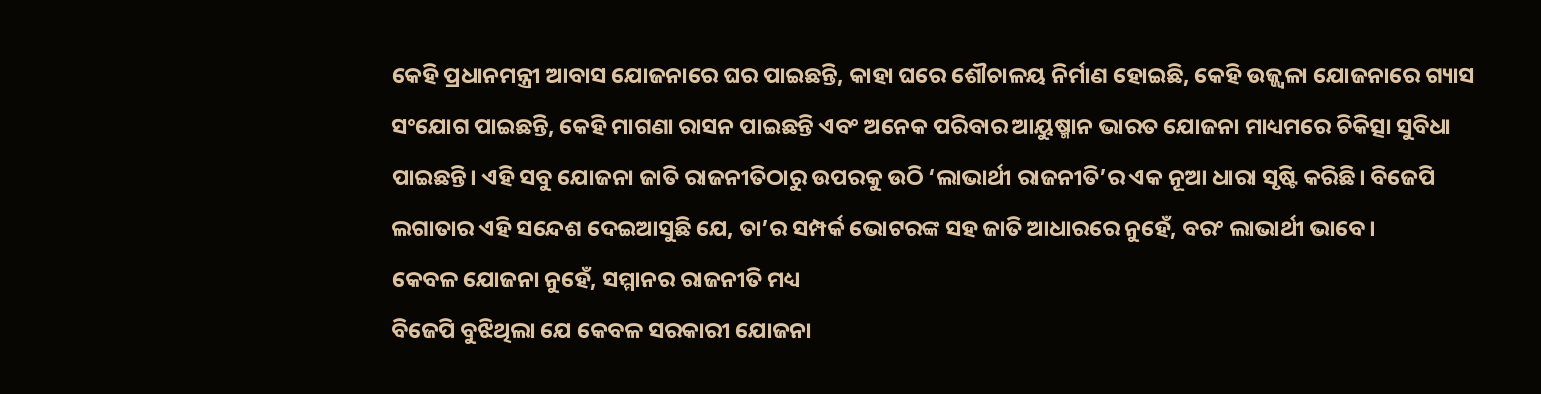କେହି ପ୍ରଧାନମନ୍ତ୍ରୀ ଆବାସ ଯୋଜନାରେ ଘର ପାଇଛନ୍ତି, କାହା ଘରେ ଶୌଚାଳୟ ନିର୍ମାଣ ହୋଇଛି, କେହି ଉଜ୍ଜ୍ୱଳା ଯୋଜନାରେ ଗ୍ୟାସ ସଂଯୋଗ ପାଇଛନ୍ତି, କେହି ମାଗଣା ରାସନ ପାଇଛନ୍ତି ଏବଂ ଅନେକ ପରିବାର ଆୟୁଷ୍ମାନ ଭାରତ ଯୋଜନା ମାଧ୍ୟମରେ ଚିକିତ୍ସା ସୁବିଧା ପାଇଛନ୍ତି। ଏହି ସବୁ ଯୋଜନା ଜାତି ରାଜନୀତିଠାରୁ ଉପରକୁ ଉଠି ‘ଲାଭାର୍ଥୀ ରାଜନୀତି’ର ଏକ ନୂଆ ଧାରା ସୃଷ୍ଟି କରିଛି। ବିଜେପି ଲଗାତାର ଏହି ସନ୍ଦେଶ ଦେଇଆସୁଛି ଯେ, ତା’ର ସମ୍ପର୍କ ଭୋଟରଙ୍କ ସହ ଜାତି ଆଧାରରେ ନୁହେଁ, ବରଂ ଲାଭାର୍ଥୀ ଭାବେ।
କେବଳ ଯୋଜନା ନୁହେଁ, ସମ୍ମାନର ରାଜନୀତି ମଧ୍ୟ
ବିଜେପି ବୁଝିଥିଲା ଯେ କେବଳ ସରକାରୀ ଯୋଜନା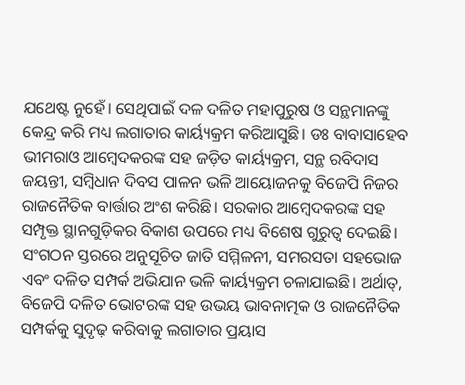ଯଥେଷ୍ଟ ନୁହେଁ। ସେଥିପାଇଁ ଦଳ ଦଳିତ ମହାପୁରୁଷ ଓ ସନ୍ଥମାନଙ୍କୁ କେନ୍ଦ୍ର କରି ମଧ୍ୟ ଲଗାତାର କାର୍ୟ୍ୟକ୍ରମ କରିଆସୁଛି। ଡଃ ବାବାସାହେବ ଭୀମରାଓ ଆମ୍ବେଦକରଙ୍କ ସହ ଜଡ଼ିତ କାର୍ୟ୍ୟକ୍ରମ, ସନ୍ଥ ରବିଦାସ ଜୟନ୍ତୀ, ସମ୍ବିଧାନ ଦିବସ ପାଳନ ଭଳି ଆୟୋଜନକୁ ବିଜେପି ନିଜର ରାଜନୈତିକ ବାର୍ତ୍ତାର ଅଂଶ କରିଛି। ସରକାର ଆମ୍ବେଦକରଙ୍କ ସହ ସମ୍ପୃକ୍ତ ସ୍ଥାନଗୁଡ଼ିକର ବିକାଶ ଉପରେ ମଧ୍ୟ ବିଶେଷ ଗୁରୁତ୍ୱ ଦେଇଛି। ସଂଗଠନ ସ୍ତରରେ ଅନୁସୂଚିତ ଜାତି ସମ୍ମିଳନୀ, ସମରସତା ସହଭୋଜ ଏବଂ ଦଳିତ ସମ୍ପର୍କ ଅଭିଯାନ ଭଳି କାର୍ୟ୍ୟକ୍ରମ ଚଳାଯାଇଛି। ଅର୍ଥାତ୍, ବିଜେପି ଦଳିତ ଭୋଟରଙ୍କ ସହ ଉଭୟ ଭାବନାତ୍ମକ ଓ ରାଜନୈତିକ ସମ୍ପର୍କକୁ ସୁଦୃଢ଼ କରିବାକୁ ଲଗାତାର ପ୍ରୟାସ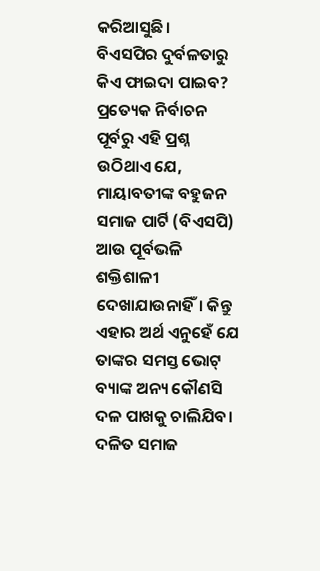କରିଆସୁଛି।
ବିଏସପିର ଦୁର୍ବଳତାରୁ କିଏ ଫାଇଦା ପାଇବ?
ପ୍ରତ୍ୟେକ ନିର୍ବାଚନ ପୂର୍ବରୁ ଏହି ପ୍ରଶ୍ନ ଉଠିଥାଏ ଯେ, ମାୟାବତୀଙ୍କ ବହୁଜନ ସମାଜ ପାର୍ଟି (ବିଏସପି) ଆଉ ପୂର୍ବଭଳି ଶକ୍ତିଶାଳୀ ଦେଖାଯାଉନାହିଁ। କିନ୍ତୁ ଏହାର ଅର୍ଥ ଏନୁହେଁ ଯେ ତାଙ୍କର ସମସ୍ତ ଭୋଟ୍ ବ୍ୟାଙ୍କ ଅନ୍ୟ କୌଣସି ଦଳ ପାଖକୁ ଚାଲିଯିବ।
ଦଳିତ ସମାଜ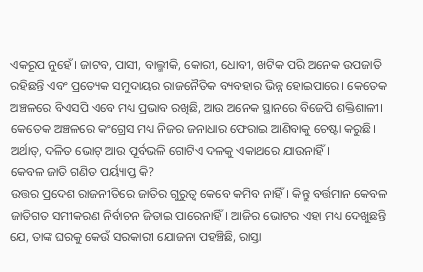ଏକରୂପ ନୁହେଁ। ଜାଟବ, ପାସୀ, ବାଲ୍ମୀକି, କୋରୀ, ଧୋବୀ, ଖଟିକ ପରି ଅନେକ ଉପଜାତି ରହିଛନ୍ତି ଏବଂ ପ୍ରତ୍ୟେକ ସମୁଦାୟର ରାଜନୈତିକ ବ୍ୟବହାର ଭିନ୍ନ ହୋଇପାରେ। କେତେକ ଅଞ୍ଚଳରେ ବିଏସପି ଏବେ ମଧ୍ୟ ପ୍ରଭାବ ରଖିଛି, ଆଉ ଅନେକ ସ୍ଥାନରେ ବିଜେପି ଶକ୍ତିଶାଳୀ। କେତେକ ଅଞ୍ଚଳରେ କଂଗ୍ରେସ ମଧ୍ୟ ନିଜର ଜନାଧାର ଫେରାଇ ଆଣିବାକୁ ଚେଷ୍ଟା କରୁଛି। ଅର୍ଥାତ୍, ଦଳିତ ଭୋଟ୍ ଆଉ ପୂର୍ବଭଳି ଗୋଟିଏ ଦଳକୁ ଏକାଥରେ ଯାଉନାହିଁ।
କେବଳ ଜାତି ଗଣିତ ପର୍ୟ୍ୟାପ୍ତ କି?
ଉତ୍ତର ପ୍ରଦେଶ ରାଜନୀତିରେ ଜାତିର ଗୁରୁତ୍ୱ କେବେ କମିବ ନାହିଁ। କିନ୍ତୁ ବର୍ତ୍ତମାନ କେବଳ ଜାତିଗତ ସମୀକରଣ ନିର୍ବାଚନ ଜିତାଇ ପାରେନାହିଁ। ଆଜିର ଭୋଟର ଏହା ମଧ୍ୟ ଦେଖୁଛନ୍ତି ଯେ, ତାଙ୍କ ଘରକୁ କେଉଁ ସରକାରୀ ଯୋଜନା ପହଞ୍ଚିଛି, ରାସ୍ତା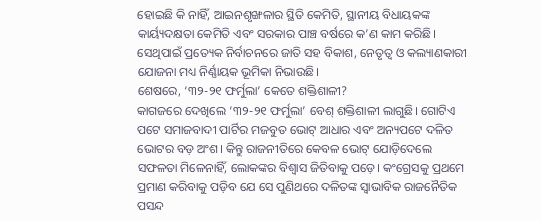ହୋଇଛି କି ନାହିଁ, ଆଇନଶୃଙ୍ଖଳାର ସ୍ଥିତି କେମିତି, ସ୍ଥାନୀୟ ବିଧାୟକଙ୍କ କାର୍ୟ୍ୟଦକ୍ଷତା କେମିତି ଏବଂ ସରକାର ପାଞ୍ଚ ବର୍ଷରେ କ’ଣ କାମ କରିଛି। ସେଥିପାଇଁ ପ୍ରତ୍ୟେକ ନିର୍ବାଚନରେ ଜାତି ସହ ବିକାଶ, ନେତୃତ୍ୱ ଓ କଲ୍ୟାଣକାରୀ ଯୋଜନା ମଧ୍ୟ ନିର୍ଣ୍ଣାୟକ ଭୂମିକା ନିଭାଉଛି।
ଶେଷରେ, ‘୩୨-୨୧ ଫର୍ମୁଲା’ କେତେ ଶକ୍ତିଶାଳୀ?
କାଗଜରେ ଦେଖିଲେ ‘୩୨-୨୧ ଫର୍ମୁଲା’ ବେଶ୍ ଶକ୍ତିଶାଳୀ ଲାଗୁଛି। ଗୋଟିଏ ପଟେ ସମାଜବାଦୀ ପାର୍ଟିର ମଜବୁତ ଭୋଟ୍ ଆଧାର ଏବଂ ଅନ୍ୟପଟେ ଦଳିତ ଭୋଟର ବଡ଼ ଅଂଶ। କିନ୍ତୁ ରାଜନୀତିରେ କେବଳ ଭୋଟ୍ ଯୋଡ଼ିଦେଲେ ସଫଳତା ମିଳେନାହିଁ, ଲୋକଙ୍କର ବିଶ୍ୱାସ ଜିତିବାକୁ ପଡ଼େ। କଂଗ୍ରେସକୁ ପ୍ରଥମେ ପ୍ରମାଣ କରିବାକୁ ପଡ଼ିବ ଯେ ସେ ପୁଣିଥରେ ଦଳିତଙ୍କ ସ୍ୱାଭାବିକ ରାଜନୈତିକ ପସନ୍ଦ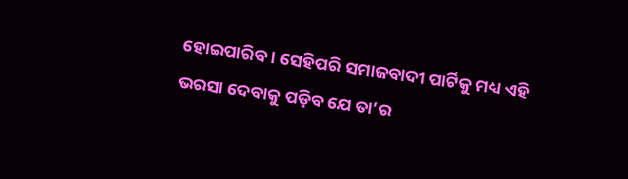ହୋଇପାରିବ। ସେହିପରି ସମାଜବାଦୀ ପାର୍ଟିକୁ ମଧ୍ୟ ଏହି ଭରସା ଦେବାକୁ ପଡ଼ିବ ଯେ ତା’ର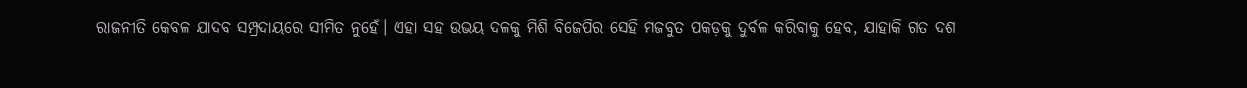ରାଜନୀତି କେବଳ ଯାଦବ ସମ୍ପ୍ରଦାୟରେ ସୀମିତ ନୁହେଁ। ଏହା ସହ ଉଭୟ ଦଳକୁ ମିଶି ବିଜେପିର ସେହି ମଜବୁତ ପକଡ଼କୁ ଦୁର୍ବଳ କରିବାକୁ ହେବ, ଯାହାକି ଗତ ଦଶ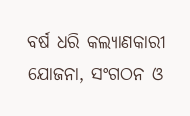ବର୍ଷ ଧରି କଲ୍ୟାଣକାରୀ ଯୋଜନା, ସଂଗଠନ ଓ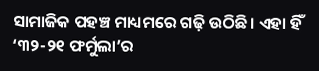ସାମାଜିକ ପହଞ୍ଚ ମାଧ୍ୟମରେ ଗଢ଼ି ଉଠିଛି। ଏହା ହିଁ ‘୩୨-୨୧ ଫର୍ମୁଲା’ର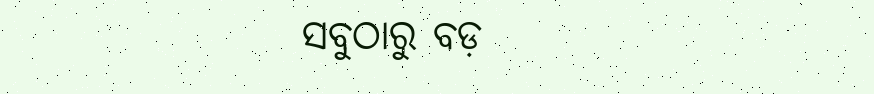ସବୁଠାରୁ ବଡ଼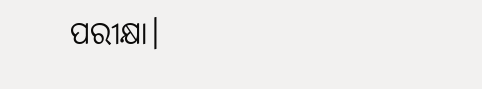ପରୀକ୍ଷା।